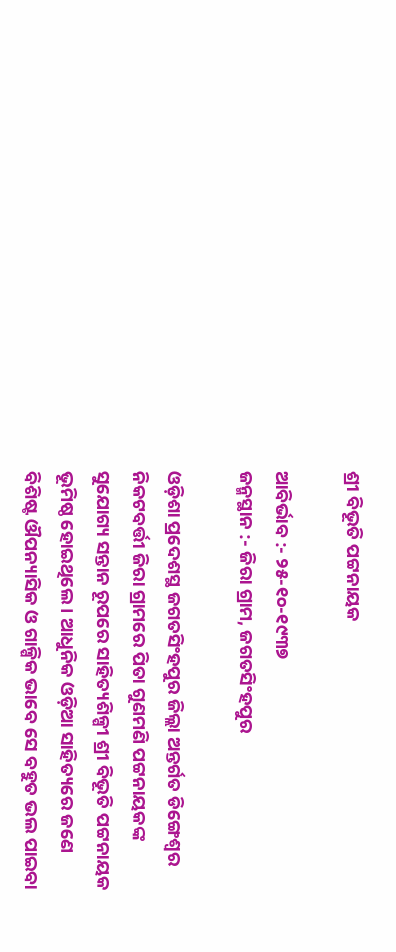ଶ୍ରୀ ବିଭୂତି ପଟ୍ଟନାୟକ

ଆବିର୍ଭାବ :- ୨୫-୧୦-୧୯୩୭
ଜନ୍ମସ୍ଥାନ :- ଜିରା ଗ୍ରାମ, ଜଗତସିଂହପୁର

ଓଡ଼ିଶା ପ୍ରଦେଶସ୍ଥ ଜଗତସିଂହପୁର ଜିଲ୍ଲା ଅନ୍ତର୍ଗତ ଡିଙ୍ଗେଶ୍ଵର ନିକଟବର୍ତ୍ତୀ ଜିରା ଗ୍ରାମରେ ପିତା ଗୁଣମଣି ପଟ୍ଟନାୟକଙ୍କ ସୁଯୋଗ୍ୟ ସନ୍ତାନ ରୂପରେ ସାହିତ୍ୟଶିଳ୍ପୀ ଶ୍ରୀ ବିଭୂତି ପଟ୍ଟନାୟକ ଭୂମିଷ୍ଠ ହୋଇଥିଲେ । ଆଧୁନିକ ଓଡ଼ିଆ ସାହିତ୍ୟରେ ଜଣେ ବିଶିଷ୍ଟ ଔପନ୍ୟାସିକ ଓ ଗାଳ୍ପିକ ଭାବେ ସେ ବହୁତ ଭଲ ପାଇବା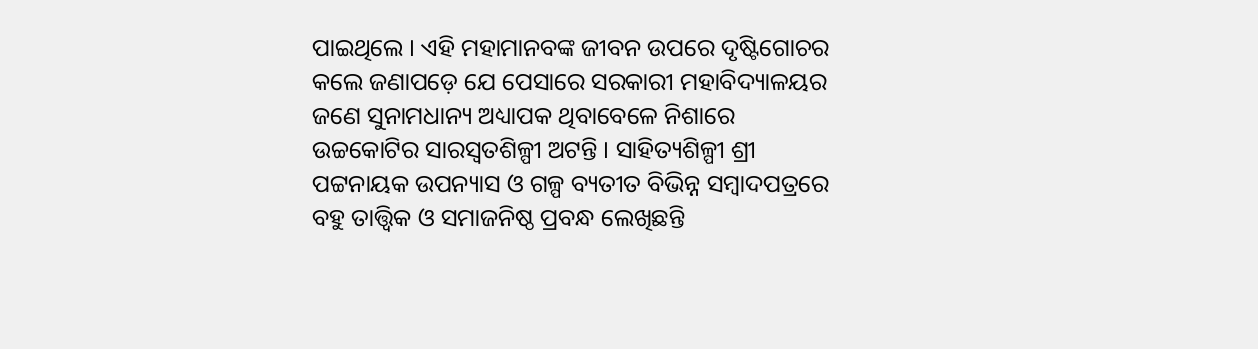ପାଇଥିଲେ । ଏହି ମହାମାନବଙ୍କ ଜୀବନ ଉପରେ ଦୃଷ୍ଟିଗୋଚର କଲେ ଜଣାପଡ଼େ ଯେ ପେସାରେ ସରକାରୀ ମହାବିଦ୍ୟାଳୟର ଜଣେ ସୁନାମଧାନ୍ୟ ଅଧ୍ୟାପକ ଥିବାବେଳେ ନିଶାରେ ଉଚ୍ଚକୋଟିର ସାରସ୍ଵତଶିଳ୍ପୀ ଅଟନ୍ତି । ସାହିତ୍ୟଶିଳ୍ପୀ ଶ୍ରୀ ପଟ୍ଟନାୟକ ଉପନ୍ୟାସ ଓ ଗଳ୍ପ ବ୍ୟତୀତ ବିଭିନ୍ନ ସମ୍ବାଦପତ୍ରରେ ବହୁ ତାତ୍ତ୍ଵିକ ଓ ସମାଜନିଷ୍ଠ ପ୍ରବନ୍ଧ ଲେଖିଛନ୍ତି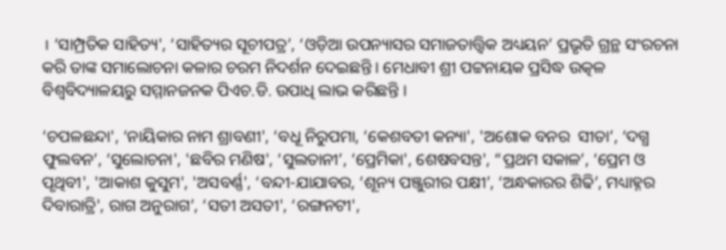। ‘ସାମ୍ପ୍ରତିକ ସାହିତ୍ୟ', ‘ସାହିତ୍ୟର ସୂଚୀପତ୍ର’, ‘ଓଡ଼ିଆ ଉପନ୍ୟାସର ସମାଜତାତ୍ତ୍ଵିକ ଅଧ୍ୟୟନ’ ପ୍ରଭୃତି ଗ୍ରନ୍ଥ ସଂରଚନା କରି ତାଙ୍କ ସମାଲୋଚନା କଳାର ଚରମ ନିଦର୍ଶନ ଦେଇଛନ୍ତି । ମେଧାବୀ ଶ୍ରୀ ପଟ୍ଟନାୟକ ପ୍ରସିଦ୍ଧ ଉତ୍କଳ ବିଶ୍ଵବିଦ୍ୟାଳୟରୁ ସମ୍ମାନଜନକ ପିଏଚ.ଡି. ଉପାଧି ଲାଭ କରିଛନ୍ତି ।

‘ଚପଳଛନ୍ଦା', ‘ନାୟିକାର ନାମ ଶ୍ରାବଣୀ', ‘ବଧୂ ନିରୁପମା, ‘କେଶବତୀ କନ୍ୟା', 'ଅଶୋକ ବନର  ସୀତା’, ‘ଦଗ୍ଧ ଫୁଲବନ’, ‘ସୁଲୋଚନା', 'ଛବିର ମଣିଷ', ‘ସୁଲତାନୀ’, ‘ପ୍ରେମିକା', ଶେଷବସନ୍ତ', “ପ୍ରଥମ ସକାଳ’, ‘ପ୍ରେମ ଓ ପୃଥିବୀ', 'ଆକାଶ କୁସୁମ', 'ଅସବର୍ଣ୍ଣ', ‘ବନ୍ଦୀ-ଯାଯାବର, ‘ଶୂନ୍ୟ ପଞ୍ଜୁରୀର ପକ୍ଷୀ’, ‘ଅନ୍ଧକାରର ଶିଢି’, ମଧ୍ୟାହ୍ନର ଦିବାରାତ୍ରି', ରାଗ ଅନୁରାଗ’, ‘ସତୀ ଅସତୀ', ‘ରଙ୍ଗନଟୀ',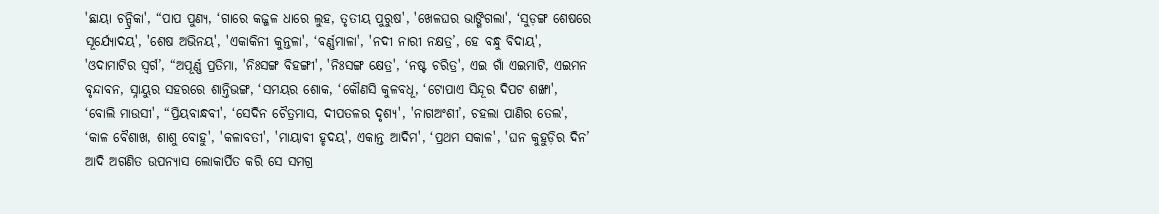'ଛାୟା ଚନ୍ଦ୍ରିକା', “ପାପ ପୁଣ୍ୟ, ‘ଗାରେ କଜ୍ଜଳ ଧାରେ ଲୁହ, ତୃତୀୟ ପୁରୁଷ', 'ଖେଳଘର ଭାଙ୍ଗିଗଲା', ‘ସୁଡ଼ଙ୍ଗ ଶେଷରେ ସୂର୍ଯ୍ୟୋଦୟ', 'ଶେଷ ଅଭିନୟ', 'ଏକାକିନୀ କୁନ୍ତଳା', ‘ବର୍ଣ୍ଣମାଳା', 'ନଦୀ ନାରୀ ନକ୍ଷତ୍ର’, ହେ ବନ୍ଧୁ ବିଦାୟ', 'ଓଦାମାଟିର ସ୍ଵର୍ଗ’, “ଅପୂର୍ଣ୍ଣ ପ୍ରତିମା, 'ନିଃସଙ୍ଗ ବିହଙ୍ଗୀ', 'ନିଃସଙ୍ଗ କ୍ଷେତ୍ର', ‘ନଷ୍ଟ ଚରିତ୍ର', ଏଇ ଗାଁ ଏଇମାଟି, ଏଇମନ ବୃନ୍ଦାବନ, ସ୍ନାୟୁର ସହରରେ ଶାନ୍ତିଭଙ୍ଗ, ‘ସମୟର ଶୋକ, ‘କୌଣସି କୁଳବଧୂ, ‘ଟୋପାଏ ସିନ୍ଦୂର ଦିପଟ ଶଙ୍ଖା', ‘ବୋଲି ମାଉସୀ', “ପ୍ରିୟବାନ୍ଧବୀ', ‘ସେଦିନ ଚୈତ୍ରମାସ, ଦୀପତଳର ଦୃଶ୍ୟ', 'ନାଗଅଂଶୀ’, ଚହଲା ପାଣିର ତେଲ', ‘କାଳ ବୈଶାଖ, ଶାଶୁ ବୋହୁ', 'କଳାବତୀ', 'ମାୟାବୀ ହୃଦୟ', ଏକାନ୍ତ ଆଦିମ', ‘ପ୍ରଥମ ସକାଳ', 'ଘନ କୁହୁଡ଼ିର ଦିନ’ ଆଦି ଅଗଣିତ ଉପନ୍ୟାସ ଲୋକାର୍ପିତ କରି ସେ ସମଗ୍ର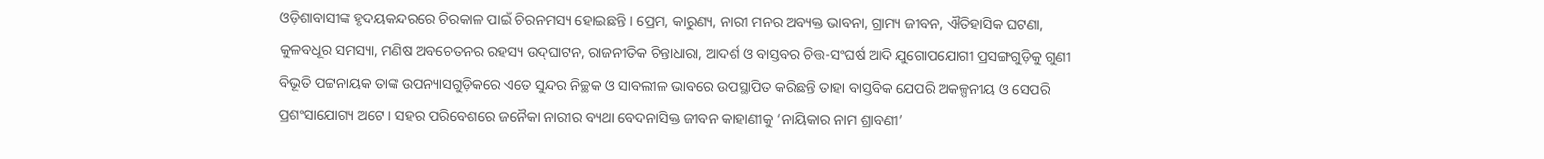ଓଡ଼ିଶାବାସୀଙ୍କ ହୃଦୟକନ୍ଦରରେ ଚିରକାଳ ପାଇଁ ଚିରନମସ୍ୟ ହୋଇଛନ୍ତି । ପ୍ରେମ, କାରୁଣ୍ୟ, ନାରୀ ମନର ଅବ୍ୟକ୍ତ ଭାବନା, ଗ୍ରାମ୍ୟ ଜୀବନ, ଐତିହାସିକ ଘଟଣା, କୁଳବଧୂର ସମସ୍ୟା, ମଣିଷ ଅବଚେତନର ରହସ୍ୟ ଉଦ୍‌ଘାଟନ, ରାଜନୀତିକ ଚିନ୍ତାଧାରା, ଆଦର୍ଶ ଓ ବାସ୍ତବର ଚିତ୍ତ-ସଂଘର୍ଷ ଆଦି ଯୁଗୋପଯୋଗୀ ପ୍ରସଙ୍ଗଗୁଡ଼ିକୁ ଗୁଣୀ ବିଭୂତି ପଟ୍ଟନାୟକ ତାଙ୍କ ଉପନ୍ୟାସଗୁଡ଼ିକରେ ଏତେ ସୁନ୍ଦର ନିଚ୍ଛକ ଓ ସାବଲୀଳ ଭାବରେ ଉପସ୍ଥାପିତ କରିଛନ୍ତି ତାହା ବାସ୍ତବିକ ଯେପରି ଅକଳ୍ପନୀୟ ଓ ସେପରି ପ୍ରଶଂସାଯୋଗ୍ୟ ଅଟେ । ସହର ପରିବେଶରେ ଜନୈକା ନାରୀର ବ୍ୟଥା ବେଦନାସିକ୍ତ ଜୀବନ କାହାଣୀକୁ ‘ନାୟିକାର ନାମ ଶ୍ରାବଣୀ’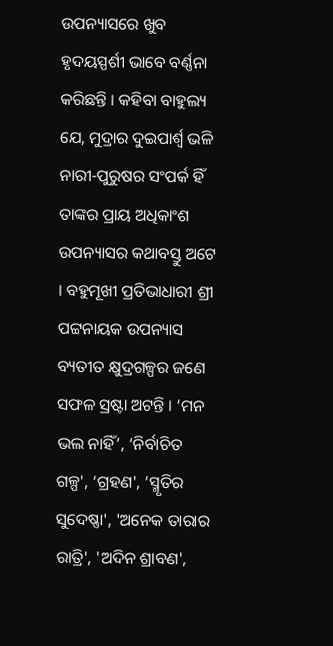ଉପନ୍ୟାସରେ ଖୁବ ହୃଦୟସ୍ପର୍ଶୀ ଭାବେ ବର୍ଣ୍ଣନା କରିଛନ୍ତି । କହିବା ବାହୁଲ୍ୟ ଯେ, ମୁଦ୍ରାର ଦୁଇପାର୍ଶ୍ଵ ଭଳି ନାରୀ-ପୁରୁଷର ସଂପର୍କ ହିଁ ତାଙ୍କର ପ୍ରାୟ ଅଧିକାଂଶ ଉପନ୍ୟାସର କଥାବସ୍ତୁ ଅଟେ । ବହୁମୂଖୀ ପ୍ରତିଭାଧାରୀ ଶ୍ରୀ ପଟ୍ଟନାୟକ ଉପନ୍ୟାସ ବ୍ୟତୀତ କ୍ଷୁଦ୍ରଗଳ୍ପର ଜଣେ ସଫଳ ସ୍ରଷ୍ଟା ଅଟନ୍ତି । ‘ମନ ଭଲ ନାହିଁ’, ‘ନିର୍ବାଚିତ ଗଳ୍ପ', ‘ଗ୍ରହଣ', ‘ସ୍ମୃତିର ସୁଦେଷ୍ଣା', 'ଅନେକ ତାରାର ରାତ୍ରି', 'ଅଦିନ ଶ୍ରାବଣ',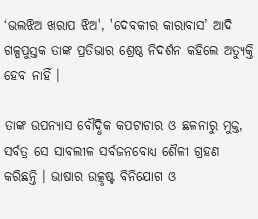‘ଭଲଝିଅ ଖରାପ ଝିଅ', 'ଦେବକୀର କାରାବାସ’ ଆଦି ଗଳ୍ପପୁସ୍ତକ ତାଙ୍କ ପ୍ରତିଭାର ଶ୍ରେଷ୍ଠ ନିଦର୍ଶନ କହିଲେ ଅତ୍ୟୁକ୍ତି ହେବ ନାହିଁ ।

ତାଙ୍କ ଉପନ୍ୟାସ ବୌଦ୍ଧିକ କପଟାଚାର ଓ ଛଳନାରୁ ମୁକ୍ତ, ସର୍ବତ୍ର ସେ ସାବଲୀଳ ସର୍ବଜନବୋଧ୍ୟ ଶୈଳୀ ଗ୍ରହଣ କରିଛନ୍ତି । ଭାଷାର ଉତ୍କୃଷ୍ଟ ବିନିଯୋଗ ଓ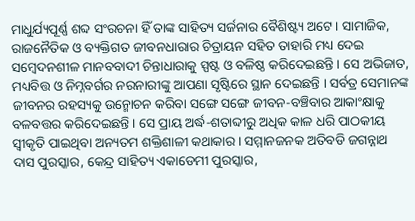ମାଧୁର୍ଯ୍ୟପୂର୍ଣ୍ଣ ଶବ୍ଦ ସଂରଚନା ହିଁ ତାଙ୍କ ସାହିତ୍ୟ ସର୍ଜନାର ବୈଶିଷ୍ଟ୍ୟ ଅଟେ। ସାମାଜିକ, ରାଜନୈତିକ ଓ ବ୍ୟକ୍ତିଗତ ଜୀବନଧାରାର ଚିତ୍ରାୟନ ସହିତ ତାହାରି ମଧ୍ୟ ଦେଇ ସମ୍ବେଦନଶୀଳ ମାନବବାଦୀ ଚିନ୍ତାଧାରାକୁ ସ୍ପଷ୍ଟ ଓ ବଳିଷ୍ଠ କରିଦେଇଛନ୍ତି । ସେ ଅଭିଜାତ, ମଧ୍ୟବିତ୍ତ ଓ ନିମ୍ନବର୍ଗର ନରନାରୀଙ୍କୁ ଆପଣା ସୃଷ୍ଟିରେ ସ୍ଥାନ ଦେଇଛନ୍ତି । ସର୍ବତ୍ର ସେମାନଙ୍କ ଜୀବନର ରହସ୍ୟକୁ ଉନ୍ମୋଚନ କରିବା ସଙ୍ଗେ ସଙ୍ଗେ ଜୀବନ-ବଞ୍ଚିବାର ଆକାଂକ୍ଷାକୁ ବଳବତ୍ତର କରିଦେଇଛନ୍ତି । ସେ ପ୍ରାୟ ଅର୍ଦ୍ଧ-ଶତାବ୍ଦୀରୁ ଅଧିକ କାଳ ଧରି ପାଠକୀୟ ସ୍ୱୀକୃତି ପାଇଥିବା ଅନ୍ୟତମ ଶକ୍ତିଶାଳୀ କଥାକାର । ସମ୍ମାନଜନକ ଅତିବଡି ଜଗନ୍ନାଥ ଦାସ ପୁରସ୍କାର, କେନ୍ଦ୍ର ସାହିତ୍ୟ ଏକାଡେମୀ ପୁରସ୍କାର,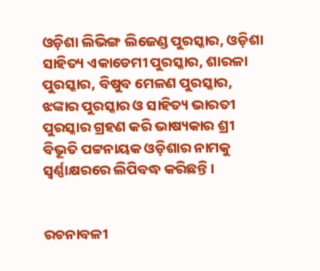ଓଡ଼ିଶା ଲିଭିଙ୍ଗ ଲିଜେଣ୍ଡ ପୁରସ୍କାର, ଓଡ଼ିଶା ସାହିତ୍ୟ ଏକାଡେମୀ ପୁରସ୍କାର, ଶାରଳା ପୁରସ୍କାର, ବିଷୁବ ମେଳଣ ପୁରସ୍କାର, ଝଙ୍କାର ପୁରସ୍କାର ଓ ସାହିତ୍ୟ ଭାରତୀ ପୁରସ୍କାର ଗ୍ରହଣ କରି ଭାଷ୍ୟକାର ଶ୍ରୀ ବିଭୂତି ପଟ୍ଟନାୟକ ଓଡ଼ିଶାର ନାମକୁ ସ୍ଵର୍ଣ୍ଣାକ୍ଷରରେ ଲିପିବଦ୍ଧ କରିଛନ୍ତି ।


ରଚନାବଳୀ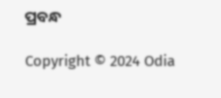ପ୍ରବନ୍ଧ

Copyright © 2024 Odia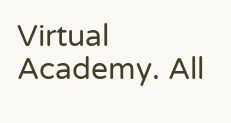Virtual Academy. All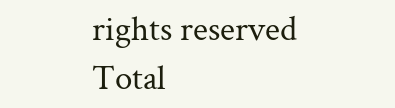rights reserved      Total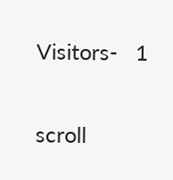Visitors-   1

scroll